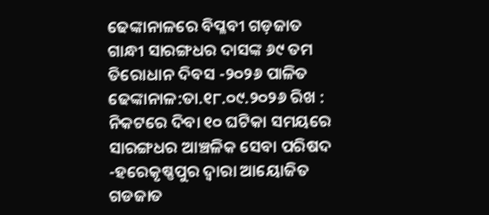ଢେଙ୍କାନାଳରେ ବିପ୍ଳବୀ ଗଡ଼ଜାତ ଗାନ୍ଧୀ ସାରଙ୍ଗଧର ଦାସଙ୍କ ୬୯ ତମ ତିରୋଧାନ ଦିବସ -୨୦୨୬ ପାଳିତ
ଢେଙ୍କାନାଳ:ତା.୧୮.୦୯.୨୦୨୬ ରିଖ : ନିକଟରେ ଦିବା ୧୦ ଘଟିକା ସମୟରେ ସାରଙ୍ଗଧର ଆଞ୍ଚଳିକ ସେବା ପରିଷଦ -ହରେକୃଷ୍ଣପୁର ଦ୍ବାରା ଆୟୋଜିତ ଗଡଜାତ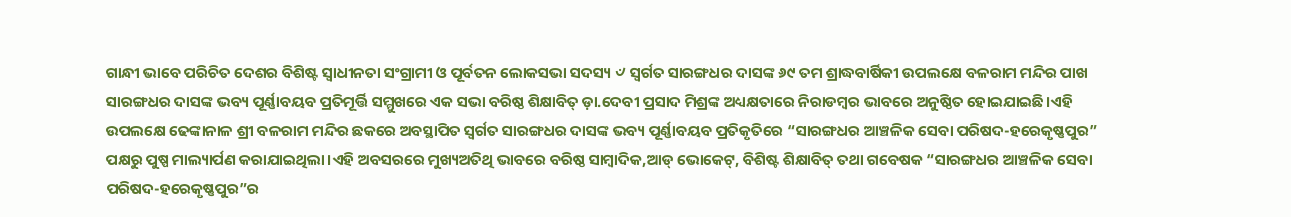ଗାନ୍ଧୀ ଭାବେ ପରିଚିତ ଦେଶର ବିଶିଷ୍ଟ ସ୍ୱାଧୀନତା ସଂଗ୍ରାମୀ ଓ ପୂର୍ବତନ ଲୋକସଭା ସଦସ୍ୟ ୰ ସ୍ୱର୍ଗତ ସାରଙ୍ଗଧର ଦାସଙ୍କ ୬୯ ତମ ଶ୍ରାଦ୍ଧବାର୍ଷିକୀ ଉପଲକ୍ଷେ ବଳରାମ ମନ୍ଦିର ପାଖ ସାରଙ୍ଗଧର ଦାସଙ୍କ ଭବ୍ୟ ପୂର୍ଣ୍ଣାବୟବ ପ୍ରତିମୂର୍ତ୍ତି ସମ୍ମୁଖରେ ଏକ ସଭା ବରିଷ୍ଠ ଶିକ୍ଷାବିତ୍ ଡ଼ା.ଦେବୀ ପ୍ରସାଦ ମିଶ୍ରଙ୍କ ଅଧ୍ୟକ୍ଷତାରେ ନିରାଡମ୍ବର ଭାବରେ ଅନୁଷ୍ଠିତ ହୋଇଯାଇଛି।ଏହି ଉପଲକ୍ଷେ ଢେଙ୍କାନାଳ ଶ୍ରୀ ବଳରାମ ମନ୍ଦିର ଛକରେ ଅବସ୍ଥାପିତ ସ୍ୱର୍ଗତ ସାରଙ୍ଗଧର ଦାସଙ୍କ ଭବ୍ୟ ପୂର୍ଣ୍ଣାବୟବ ପ୍ରତିକୃତିରେ “ସାରଙ୍ଗଧର ଆଞ୍ଚଳିକ ସେବା ପରିଷଦ-ହରେକୃଷ୍ଣପୁର” ପକ୍ଷରୁ ପୁଷ୍ପ ମାଲ୍ୟାର୍ପଣ କରାଯାଇଥିଲା।ଏହି ଅବସରରେ ମୁଖ୍ୟଅତିଥି ଭାବରେ ବରିଷ୍ଠ ସାମ୍ବାଦିକ,ଆଡ୍ ଭୋକେଟ୍, ବିଶିଷ୍ଟ ଶିକ୍ଷାବିତ୍ ତଥା ଗବେଷକ “ସାରଙ୍ଗଧର ଆଞ୍ଚଳିକ ସେବା ପରିଷଦ-ହରେକୃଷ୍ଣପୁର”ର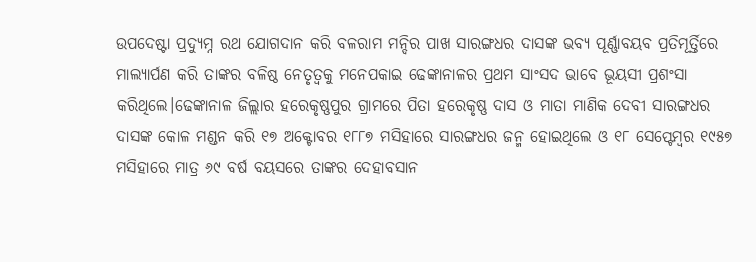ଉପଦେଷ୍ଟା ପ୍ରଦ୍ୟୁମ୍ନ ରଥ ଯୋଗଦାନ କରି ବଳରାମ ମନ୍ଦିର ପାଖ ସାରଙ୍ଗଧର ଦାସଙ୍କ ଭବ୍ୟ ପୂର୍ଣ୍ଣାବୟବ ପ୍ରତିମୂର୍ତ୍ତିରେ ମାଲ୍ୟାର୍ପଣ କରି ତାଙ୍କର ବଳିଷ୍ଠ ନେତୃତ୍ୱକୁ ମନେପକାଇ ଢେଙ୍କାନାଳର ପ୍ରଥମ ସାଂସଦ ଭାବେ ଭୂୟସୀ ପ୍ରଶଂସା କରିଥିଲେ।ଢେଙ୍କାନାଳ ଜିଲ୍ଲାର ହରେକୃଷ୍ଣପୁର ଗ୍ରାମରେ ପିତା ହରେକୃଷ୍ଣ ଦାସ ଓ ମାତା ମାଣିକ ଦେବୀ ସାରଙ୍ଗଧର ଦାସଙ୍କ କୋଳ ମଣ୍ଡନ କରି ୧୭ ଅକ୍ଟୋବର ୧୮୮୭ ମସିହାରେ ସାରଙ୍ଗଧର ଜନ୍ମ ହୋଇଥିଲେ ଓ ୧୮ ସେପ୍ଟେମ୍ବର ୧୯୫୭ ମସିହାରେ ମାତ୍ର ୬୯ ବର୍ଷ ବୟସରେ ତାଙ୍କର ଦେହାବସାନ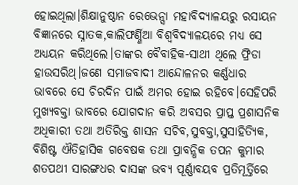ହୋଇଥିଲା।ଶିକ୍ଷାନୁଷ୍ଠାନ ରେଭେନ୍ସା ମହାବିଦ୍ୟାଳୟରୁ ରସାୟନ ବିଜ୍ଞାନରେ ସ୍ନାତକ,କାଲିଫର୍ଣ୍ଣିଆ ବିଶ୍ୱବିଦ୍ୟାଳୟରେ ମଧ୍ୟ ସେ ଅଧ୍ୟୟନ କରିଥିଲେ।ତାଙ୍କର ବୈବାହିକ-ସାଥୀ ଥିଲେ ଫ୍ରିଡା ହାଉସରିଥ୍।ଜଣେ ସମାଜବାଦୀ ଆନ୍ଦୋଳନର କର୍ଣ୍ଣଧାର ଭାବରେ ସେ ଚିରଦିନ ପାଇଁ ଅମର ହୋଇ ରହିବେ।ସେହିପରି ମୁଖ୍ୟବକ୍ତା ଭାବରେ ଯୋଗଦାନ କରି ଅବସର ପ୍ରାପ୍ତ ପ୍ରଶାସନିକ ଅଧିକାରୀ ତଥା ଅତିରିକ୍ତ ଶାସନ ସଚିବ,ସୁବକ୍ତା,ସୁସାହିତ୍ୟିକ, ବିଶିଷ୍ଟ ଐତିହାସିକ ଗବେଷକ ତଥା ପ୍ରାବନ୍ଧିକ ତପନ କୁମାର ଶତପଥୀ ସାରଙ୍ଗଧର ଦାସଙ୍କ ଭବ୍ୟ ପୂର୍ଣ୍ଣାବୟବ ପ୍ରତିମୂର୍ତ୍ତିରେ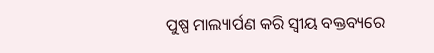ପୁଷ୍ପ ମାଲ୍ୟାର୍ପଣ କରି ସ୍ଵୀୟ ବକ୍ତବ୍ୟରେ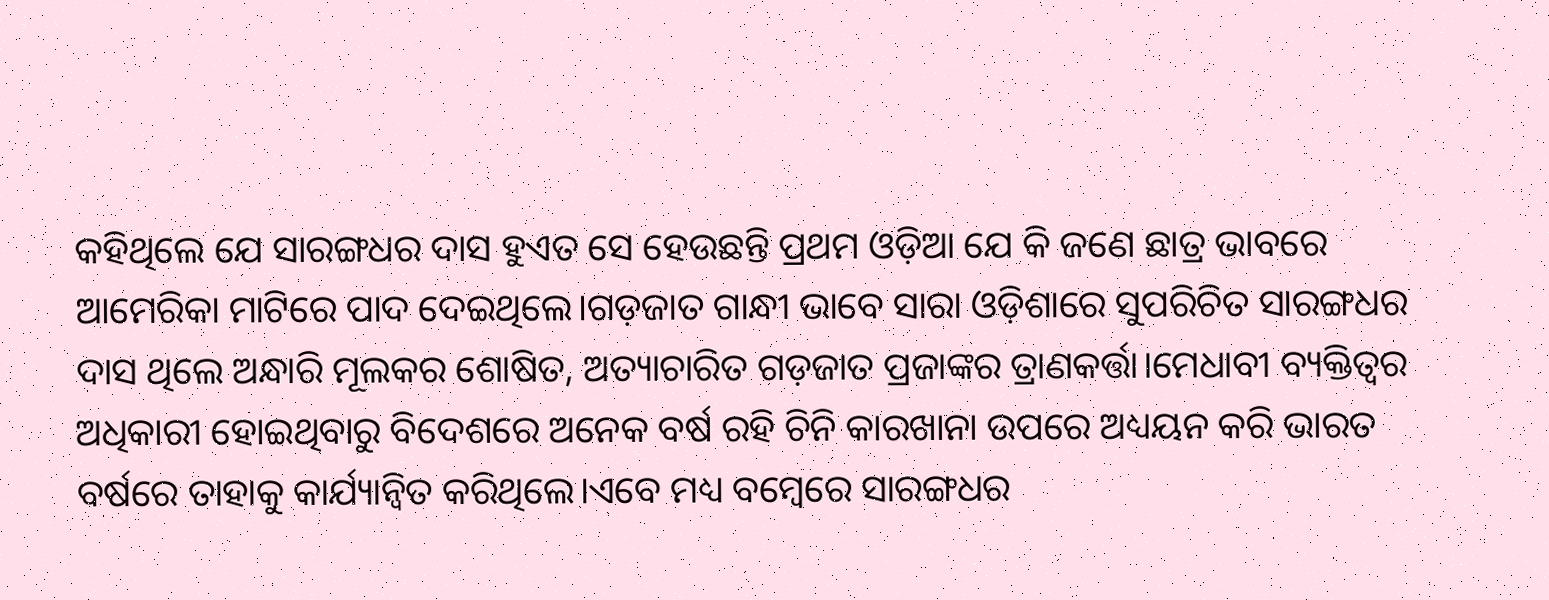କହିଥିଲେ ଯେ ସାରଙ୍ଗଧର ଦାସ ହୁଏତ ସେ ହେଉଛନ୍ତି ପ୍ରଥମ ଓଡ଼ିଆ ଯେ କି ଜଣେ ଛାତ୍ର ଭାବରେ ଆମେରିକା ମାଟିରେ ପାଦ ଦେଇଥିଲେ।ଗଡ଼ଜାତ ଗାନ୍ଧୀ ଭାବେ ସାରା ଓଡ଼ିଶାରେ ସୁପରିଚିତ ସାରଙ୍ଗଧର ଦାସ ଥିଲେ ଅନ୍ଧାରି ମୂଲକର ଶୋଷିତ, ଅତ୍ୟାଚାରିତ ଗଡ଼ଜାତ ପ୍ରଜାଙ୍କର ତ୍ରାଣକର୍ତ୍ତା।ମେଧାବୀ ବ୍ୟକ୍ତିତ୍ଵର ଅଧିକାରୀ ହୋଇଥିବାରୁ ବିଦେଶରେ ଅନେକ ବର୍ଷ ରହି ଚିନି କାରଖାନା ଉପରେ ଅଧ୍ୟୟନ କରି ଭାରତ ବର୍ଷରେ ତାହାକୁ କାର୍ଯ୍ୟାନ୍ବିତ କରିଥିଲେ।ଏବେ ମଧ୍ୟ ବମ୍ବେରେ ସାରଙ୍ଗଧର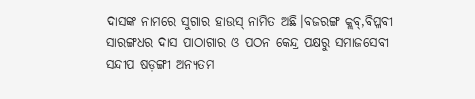ଦାସଙ୍କ ନାମରେ ସୁଗାର ହାଉସ୍ ନାମିତ ଅଛି।ବଜରଙ୍ଗ କ୍ଲବ୍,ବିପ୍ଳବୀ ସାରଙ୍ଗଧର ଦାସ ପାଠାଗାର ଓ ପଠନ କେନ୍ଦ୍ର ପକ୍ଷରୁ ସମାଜସେବୀ ସନ୍ଦୀପ ଷଡ଼ଙ୍ଗୀ ଅନ୍ୟତମ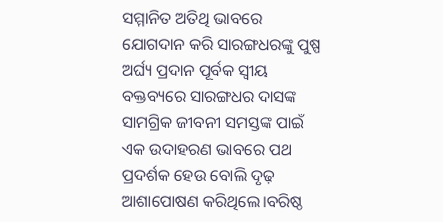ସମ୍ମାନିତ ଅତିଥି ଭାବରେ ଯୋଗଦାନ କରି ସାରଙ୍ଗଧରଙ୍କୁ ପୁଷ୍ପ ଅର୍ଘ୍ୟ ପ୍ରଦାନ ପୂର୍ବକ ସ୍ୱୀୟ ବକ୍ତବ୍ୟରେ ସାରଙ୍ଗଧର ଦାସଙ୍କ ସାମଗ୍ରିକ ଜୀବନୀ ସମସ୍ତଙ୍କ ପାଇଁ ଏକ ଉଦାହରଣ ଭାବରେ ପଥ ପ୍ରଦର୍ଶକ ହେଉ ବୋଲି ଦୃଢ଼ ଆଶାପୋଷଣ କରିଥିଲେ।ବରିଷ୍ଠ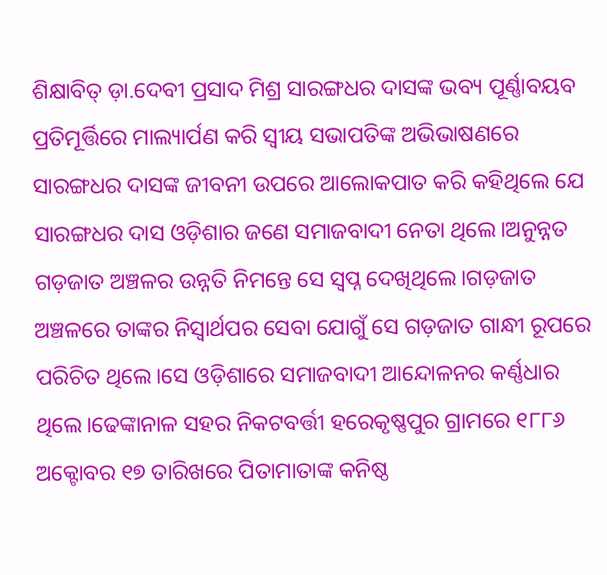ଶିକ୍ଷାବିତ୍ ଡ଼ା.ଦେବୀ ପ୍ରସାଦ ମିଶ୍ର ସାରଙ୍ଗଧର ଦାସଙ୍କ ଭବ୍ୟ ପୂର୍ଣ୍ଣାବୟବ ପ୍ରତିମୂର୍ତ୍ତିରେ ମାଲ୍ୟାର୍ପଣ କରି ସ୍ଵୀୟ ସଭାପତିଙ୍କ ଅଭିଭାଷଣରେ ସାରଙ୍ଗଧର ଦାସଙ୍କ ଜୀବନୀ ଉପରେ ଆଲୋକପାତ କରି କହିଥିଲେ ଯେ ସାରଙ୍ଗଧର ଦାସ ଓଡ଼ିଶାର ଜଣେ ସମାଜବାଦୀ ନେତା ଥିଲେ।ଅନୁନ୍ନତ ଗଡ଼ଜାତ ଅଞ୍ଚଳର ଉନ୍ନତି ନିମନ୍ତେ ସେ ସ୍ୱପ୍ନ ଦେଖିଥିଲେ।ଗଡ଼ଜାତ ଅଞ୍ଚଳରେ ତାଙ୍କର ନିସ୍ୱାର୍ଥପର ସେବା ଯୋଗୁଁ ସେ ଗଡ଼ଜାତ ଗାନ୍ଧୀ ରୂପରେ ପରିଚିତ ଥିଲେ।ସେ ଓଡ଼ିଶାରେ ସମାଜବାଦୀ ଆନ୍ଦୋଳନର କର୍ଣ୍ଣଧାର ଥିଲେ।ଢେଙ୍କାନାଳ ସହର ନିକଟବର୍ତ୍ତୀ ହରେକୃଷ୍ଣପୁର ଗ୍ରାମରେ ୧୮୮୬ ଅକ୍ଟୋବର ୧୭ ତାରିଖରେ ପିତାମାତାଙ୍କ କନିଷ୍ଠ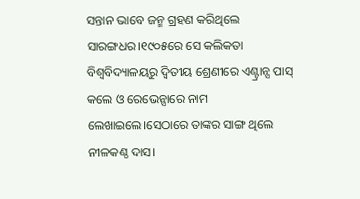ସନ୍ତାନ ଭାବେ ଜନ୍ମ ଗ୍ରହଣ କରିଥିଲେ ସାରଙ୍ଗଧର।୧୯୦୫ରେ ସେ କଲିକତା ବିଶ୍ୱବିଦ୍ୟାଳୟରୁ ଦ୍ୱିତୀୟ ଶ୍ରେଣୀରେ ଏଣ୍ଟ୍ରାନ୍ସ ପାସ୍ କଲେ ଓ ରେଭେନ୍ସାରେ ନାମ ଲେଖାଇଲେ।ସେଠାରେ ତାଙ୍କର ସାଙ୍ଗ ଥିଲେ ନୀଳକଣ୍ଠ ଦାସ।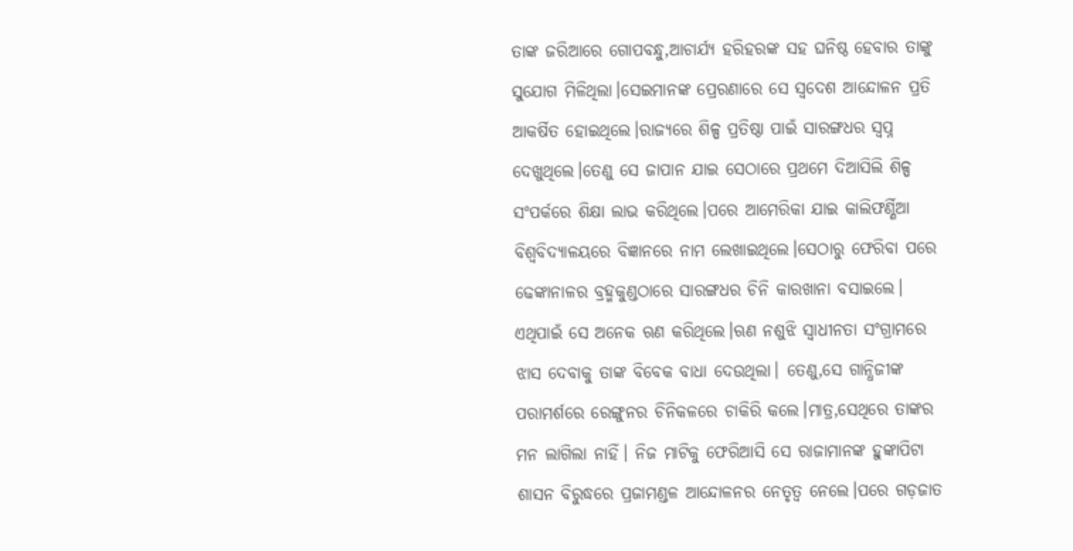ତାଙ୍କ ଜରିଆରେ ଗୋପବନ୍ଧୁ,ଆଚାର୍ଯ୍ୟ ହରିହରଙ୍କ ସହ ଘନିଷ୍ଠ ହେବାର ତାଙ୍କୁ ସୁଯୋଗ ମିଳିଥିଲା।ସେଇମାନଙ୍କ ପ୍ରେରଣାରେ ସେ ସ୍ୱଦେଶ ଆନ୍ଦୋଳନ ପ୍ରତି ଆକର୍ଷିତ ହୋଇଥିଲେ।ରାଜ୍ୟରେ ଶିଳ୍ପ ପ୍ରତିଷ୍ଠା ପାଇଁ ସାରଙ୍ଗଧର ସ୍ୱପ୍ନ ଦେଖୁଥିଲେ।ତେଣୁ ସେ ଜାପାନ ଯାଇ ସେଠାରେ ପ୍ରଥମେ ଦିଆସିଲି ଶିଳ୍ପ ସଂପର୍କରେ ଶିକ୍ଷା ଲାଭ କରିଥିଲେ।ପରେ ଆମେରିକା ଯାଇ କାଲିଫର୍ଣ୍ଣିଆ ବିଶ୍ୱବିଦ୍ୟାଳୟରେ ବିଜ୍ଞାନରେ ନାମ ଲେଖାଇଥିଲେ।ସେଠାରୁ ଫେରିବା ପରେ ଢେଙ୍କାନାଳର ବ୍ରହ୍ମକୁଣ୍ଡଠାରେ ସାରଙ୍ଗଧର ଚିନି କାରଖାନା ବସାଇଲେ। ଏଥିପାଇଁ ସେ ଅନେକ ଋଣ କରିଥିଲେ।ଋଣ ନଶୁଝି ସ୍ୱାଧୀନତା ସଂଗ୍ରାମରେ ଝାସ ଦେବାକୁ ତାଙ୍କ ବିବେକ ବାଧା ଦେଉଥିଲା। ତେଣୁ,ସେ ଗାନ୍ଧିଜୀଙ୍କ ପରାମର୍ଶରେ ରେଙ୍ଗୁନର ଚିନିକଳରେ ଚାକିରି କଲେ।ମାତ୍ର,ସେଥିରେ ତାଙ୍କର ମନ ଲାଗିଲା ନାହିଁ। ନିଜ ମାଟିକୁ ଫେରିଆସି ସେ ରାଜାମାନଙ୍କ ହୁଙ୍କାପିଟା ଶାସନ ବିରୁଦ୍ଧରେ ପ୍ରଜାମଣ୍ଡଳ ଆନ୍ଦୋଳନର ନେତୃତ୍ୱ ନେଲେ।ପରେ ଗଡ଼ଜାତ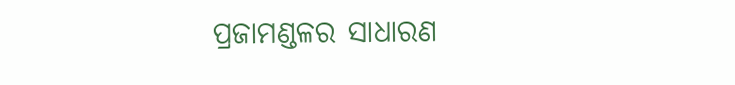ପ୍ରଜାମଣ୍ଡଳର ସାଧାରଣ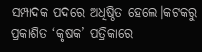ସମ୍ପାଦକ ପଦରେ ଅଧିଷ୍ଠିତ ହେଲେ।କଟକରୁ ପ୍ରକାଶିତ ‘କୃଷକ’ ପତ୍ରିକାରେ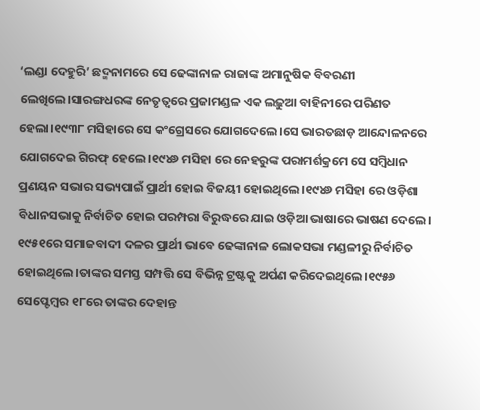‘ଲଣ୍ଡା ଦେହୁରି’ ଛଦ୍ମନାମରେ ସେ ଢେଙ୍କାନାଳ ରାଜାଙ୍କ ଅମାନୁଷିକ ବିବରଣୀ ଲେଖିଲେ।ସାରଙ୍ଗଧରଙ୍କ ନେତୃତ୍ୱରେ ପ୍ରଜାମଣ୍ଡଳ ଏକ ଲଢ଼ୁଆ ବାହିନୀରେ ପରିଣତ ହେଲା।୧୯୩୮ ମସିହାରେ ସେ କଂଗ୍ରେସରେ ଯୋଗଦେଲେ।ସେ ଭାରତଛାଡ଼ ଆନ୍ଦୋଳନରେ ଯୋଗଦେଇ ଗିରଫ୍ ହେଲେ।୧୯୪୬ ମସିହା ରେ ନେହରୁଙ୍କ ପରାମର୍ଶକ୍ରମେ ସେ ସମ୍ବିଧାନ ପ୍ରଣୟନ ସଭାର ସଭ୍ୟପାଇଁ ପ୍ରାର୍ଥୀ ହୋଇ ବିଜୟୀ ହୋଇଥିଲେ।୧୯୪୬ ମସିହା ରେ ଓଡ଼ିଶା ବିଧାନସଭାକୁ ନିର୍ବାଚିତ ହୋଇ ପରମ୍ପରା ବିରୁଦ୍ଧରେ ଯାଇ ଓଡ଼ିଆ ଭାଷାରେ ଭାଷଣ ଦେଲେ। ୧୯୫୧ରେ ସମାଜବାଦୀ ଦଳର ପ୍ରାର୍ଥୀ ଭାବେ ଢେଙ୍କାନାଳ ଲୋକସଭା ମଣ୍ଡଳୀରୁ ନିର୍ବାଚିତ ହୋଇଥିଲେ।ତାଙ୍କର ସମସ୍ତ ସମ୍ପତ୍ତି ସେ ବିଭିନ୍ନ ଟ୍ରଷ୍ଟକୁ ଅର୍ପଣ କରିଦେଇଥିଲେ।୧୯୫୬ ସେପ୍ଟେମ୍ବର ୧୮ରେ ତାଙ୍କର ଦେହାନ୍ତ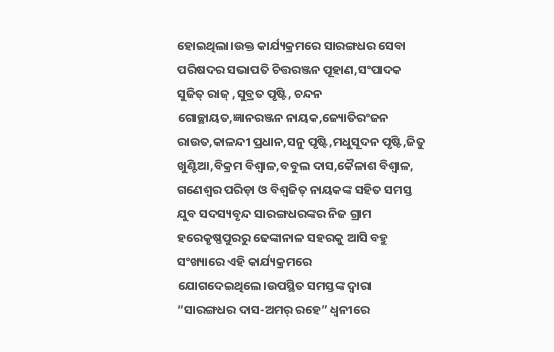ହୋଇଥିଲା।ଉକ୍ତ କାର୍ଯ୍ୟକ୍ରମରେ ସାରଙ୍ଗଧର ସେବା ପରିଷଦର ସଭାପତି ଚିତ୍ତରଞ୍ଜନ ପୂହାଣ,ସଂପାଦକ ସୁଜିତ୍ ରାଜ୍ ,ସୁବ୍ରତ ପୃଷ୍ଟି, ଚନ୍ଦନ ଗୋଚ୍ଛାୟତ,ଜ୍ଞାନରଞ୍ଜନ ନାୟକ,ଜ୍ୟୋତିରଂଜନ ରାଉତ,କାଳନ୍ଦୀ ପ୍ରଧାନ,ସନୁ ପୃଷ୍ଟି,ମଧୁସୂଦନ ପୃଷ୍ଟି,ଜିତୁ ଖୁଣ୍ଟିଆ,ବିକ୍ରମ ବିଶ୍ଵାଳ,ବବୁଲ ଦାସ,କୈଳାଶ ବିଶ୍ବାଳ, ଗଣେଶ୍ୱର ପରିଡ଼ା ଓ ବିଶ୍ୱଜିତ୍ ନାୟକଙ୍କ ସହିତ ସମସ୍ତ ଯୁବ ସଦସ୍ୟବୃନ୍ଦ ସାରଙ୍ଗଧରଙ୍କର ନିଜ ଗ୍ରାମ ହରେକୃଷ୍ଣପୁରରୁ ଢେଙ୍କାନାଳ ସହରକୁ ଆସି ବହୁ ସଂଖ୍ୟାରେ ଏହି କାର୍ଯ୍ୟକ୍ରମରେ ଯୋଗଦେଇଥିଲେ।ଉପସ୍ଥିତ ସମସ୍ତଙ୍କ ଦ୍ଵାରା “ସାରଙ୍ଗଧର ଦାସ-ଅମର୍ ରହେ” ଧ୍ୱନୀରେ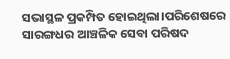ସଭାସ୍ଥଳ ପ୍ରକମ୍ପିତ ହୋଇଥିଲା।ପରିଶେଷରେ ସାରଙ୍ଗଧର ଆଞ୍ଚଳିକ ସେବା ପରିଷଦ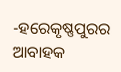-ହରେକୃଷ୍ଣପୁରର ଆବାହକ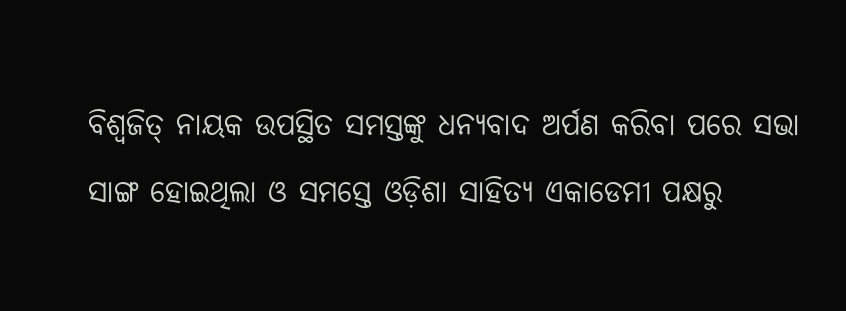ବିଶ୍ୱଜିତ୍ ନାୟକ ଉପସ୍ଥିତ ସମସ୍ତଙ୍କୁ ଧନ୍ୟବାଦ ଅର୍ପଣ କରିବା ପରେ ସଭା ସାଙ୍ଗ ହୋଇଥିଲା ଓ ସମସ୍ତେ ଓଡ଼ିଶା ସାହିତ୍ୟ ଏକାଡେମୀ ପକ୍ଷରୁ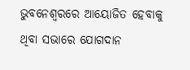ଭୁବନେଶ୍ୱରରେ ଆୟୋଜିତ ହେବାକୁ ଥିବା ସଭାରେ ଯୋଗଦାନ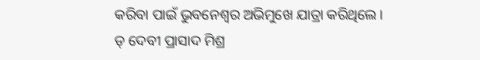କରିବା ପାଇଁ ଭୁବନେଶ୍ୱର ଅଭିମୁଖେ ଯାତ୍ରା କରିଥିଲେ।
ଡ୍ ଦେବୀ ପ୍ରାସାଦ ମିଶ୍ର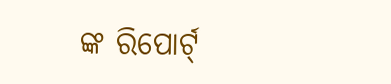ଙ୍କ ରିପୋର୍ଟ୍